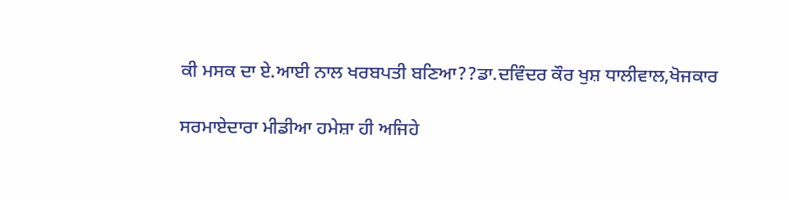ਕੀ ਮਸਕ ਦਾ ਏ.ਆਈ ਨਾਲ ਖਰਬਪਤੀ ਬਣਿਆ??ਡਾ.ਦਵਿੰਦਰ ਕੌਰ ਖੁਸ਼ ਧਾਲੀਵਾਲ,ਖੋਜਕਾਰ

ਸਰਮਾਏਦਾਰਾ ਮੀਡੀਆ ਹਮੇਸ਼ਾ ਹੀ ਅਜਿਹੇ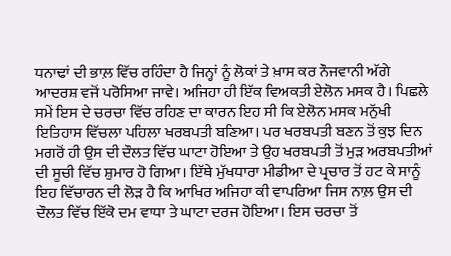ਧਨਾਢਾਂ ਦੀ ਭਾਲ਼ ਵਿੱਚ ਰਹਿੰਦਾ ਹੈ ਜਿਨ੍ਹਾਂ ਨੂੰ ਲੋਕਾਂ ਤੇ ਖ਼ਾਸ ਕਰ ਨੌਜਵਾਨੀ ਅੱਗੇ ਆਦਰਸ਼ ਵਜੋਂ ਪਰੋਸਿਆ ਜਾਵੇ। ਅਜਿਹਾ ਹੀ ਇੱਕ ਵਿਅਕਤੀ ਏਲੋਨ ਮਸਕ ਹੈ। ਪਿਛਲੇ ਸਮੇਂ ਇਸ ਦੇ ਚਰਚਾ ਵਿੱਚ ਰਹਿਣ ਦਾ ਕਾਰਨ ਇਹ ਸੀ ਕਿ ਏਲੋਨ ਮਸਕ ਮਨੁੱਖੀ ਇਤਿਹਾਸ ਵਿੱਚਲਾ ਪਹਿਲਾ ਖਰਬਪਤੀ ਬਣਿਆ। ਪਰ ਖਰਬਪਤੀ ਬਣਨ ਤੋਂ ਕੁਝ ਦਿਨ ਮਗਰੋਂ ਹੀ ਉਸ ਦੀ ਦੌਲਤ ਵਿੱਚ ਘਾਟਾ ਹੋਇਆ ਤੇ ਉਹ ਖਰਬਪਤੀ ਤੋਂ ਮੁੜ ਅਰਬਪਤੀਆਂ ਦੀ ਸੂਚੀ ਵਿੱਚ ਸ਼ੁਮਾਰ ਹੋ ਗਿਆ। ਇੱਥੇ ਮੁੱਖਧਾਰਾ ਮੀਡੀਆ ਦੇ ਪ੍ਰਚਾਰ ਤੋਂ ਹਟ ਕੇ ਸਾਨੂੰ ਇਹ ਵਿੱਚਾਰਨ ਦੀ ਲੋੜ ਹੈ ਕਿ ਆਖਿਰ ਅਜਿਹਾ ਕੀ ਵਾਪਰਿਆ ਜਿਸ ਨਾਲ਼ ਉਸ ਦੀ ਦੌਲਤ ਵਿੱਚ ਇੱਕੋ ਦਮ ਵਾਧਾ ਤੇ ਘਾਟਾ ਦਰਜ ਹੋਇਆ। ਇਸ ਚਰਚਾ ਤੋਂ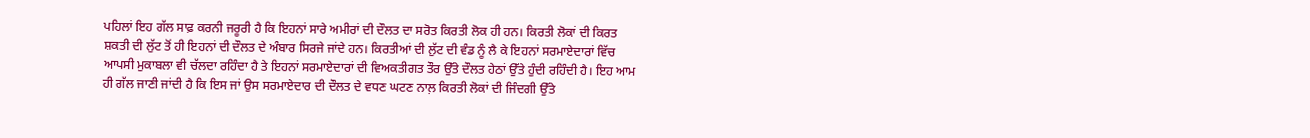ਪਹਿਲਾਂ ਇਹ ਗੱਲ ਸਾਫ਼ ਕਰਨੀ ਜਰੂਰੀ ਹੈ ਕਿ ਇਹਨਾਂ ਸਾਰੇ ਅਮੀਰਾਂ ਦੀ ਦੌਲਤ ਦਾ ਸਰੋਤ ਕਿਰਤੀ ਲੋਕ ਹੀ ਹਨ। ਕਿਰਤੀ ਲੋਕਾਂ ਦੀ ਕਿਰਤ ਸ਼ਕਤੀ ਦੀ ਲੁੱਟ ਤੋਂ ਹੀ ਇਹਨਾਂ ਦੀ ਦੌਲਤ ਦੇ ਅੰਬਾਰ ਸਿਰਜੇ ਜਾਂਦੇ ਹਨ। ਕਿਰਤੀਆਂ ਦੀ ਲੁੱਟ ਦੀ ਵੰਡ ਨੂੰ ਲੈ ਕੇ ਇਹਨਾਂ ਸਰਮਾਏਦਾਰਾਂ ਵਿੱਚ ਆਪਸੀ ਮੁਕਾਬਲਾ ਵੀ ਚੱਲਦਾ ਰਹਿੰਦਾ ਹੈ ਤੇ ਇਹਨਾਂ ਸਰਮਾਏਦਾਰਾਂ ਦੀ ਵਿਅਕਤੀਗਤ ਤੌਰ ਉੱਤੇ ਦੌਲਤ ਹੇਠਾਂ ਉੱਤੇ ਹੁੰਦੀ ਰਹਿੰਦੀ ਹੈ। ਇਹ ਆਮ ਹੀ ਗੱਲ ਜਾਣੀ ਜਾਂਦੀ ਹੈ ਕਿ ਇਸ ਜਾਂ ਉਸ ਸਰਮਾਏਦਾਰ ਦੀ ਦੌਲਤ ਦੇ ਵਧਣ ਘਟਣ ਨਾਲ਼ ਕਿਰਤੀ ਲੋਕਾਂ ਦੀ ਜਿੰਦਗੀ ਉੱਤੇ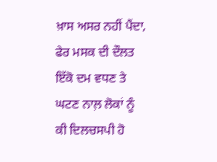ਖ਼ਾਸ ਅਸਰ ਨਹੀਂ ਪੈਂਦਾ, ਫੇਰ ਮਸਕ ਦੀ ਦੌਲਤ ਇੱਕੋ ਦਮ ਵਧਣ ਤੇ ਘਟਣ ਨਾਲ਼ ਲੋਕਾਂ ਨੂੰ ਕੀ ਦਿਲਚਸਪੀ ਹੋ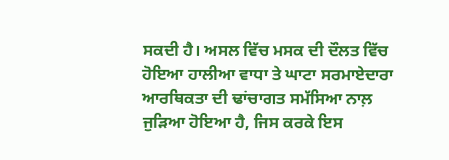ਸਕਦੀ ਹੈ। ਅਸਲ ਵਿੱਚ ਮਸਕ ਦੀ ਦੌਲਤ ਵਿੱਚ ਹੋਇਆ ਹਾਲੀਆ ਵਾਧਾ ਤੇ ਘਾਟਾ ਸਰਮਾਏਦਾਰਾ ਆਰਥਿਕਤਾ ਦੀ ਢਾਂਚਾਗਤ ਸਮੱਸਿਆ ਨਾਲ਼ ਜੁੜਿਆ ਹੋਇਆ ਹੈ, ਜਿਸ ਕਰਕੇ ਇਸ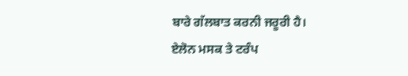ਬਾਰੇ ਗੱਲਬਾਤ ਕਰਨੀ ਜਰੂਰੀ ਹੈ।
ਏਲੋਨ ਮਸਕ ਤੇ ਟਰੰਪ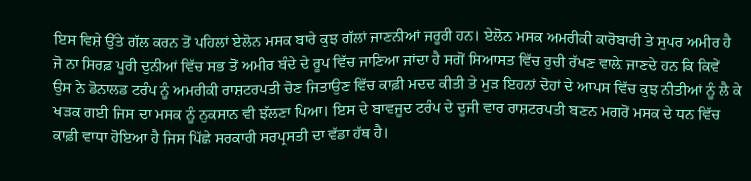ਇਸ ਵਿਸ਼ੇ ਉੱਤੇ ਗੱਲ ਕਰਨ ਤੋਂ ਪਹਿਲਾਂ ਏਲੋਨ ਮਸਕ ਬਾਰੇ ਕੁਝ ਗੱਲਾਂ ਜਾਣਨੀਆਂ ਜਰੂਰੀ ਹਨ। ਏਲੋਨ ਮਸਕ ਅਮਰੀਕੀ ਕਾਰੋਬਾਰੀ ਤੇ ਸੁਪਰ ਅਮੀਰ ਹੈ ਜੋ ਨਾ ਸਿਰਫ਼ ਪੂਰੀ ਦੁਨੀਆਂ ਵਿੱਚ ਸਭ ਤੋਂ ਅਮੀਰ ਬੰਦੇ ਦੇ ਰੂਪ ਵਿੱਚ ਜਾਣਿਆ ਜਾਂਦਾ ਹੈ ਸਗੋਂ ਸਿਆਸਤ ਵਿੱਚ ਰੁਚੀ ਰੱਖਣ ਵਾਲ਼ੇ ਜਾਣਦੇ ਹਨ ਕਿ ਕਿਵੇਂ ਉਸ ਨੇ ਡੋਨਾਲਡ ਟਰੰਪ ਨੂੰ ਅਮਰੀਕੀ ਰਾਸ਼ਟਰਪਤੀ ਚੋਣ ਜਿਤਾਉਣ ਵਿੱਚ ਕਾਫ਼ੀ ਮਦਦ ਕੀਤੀ ਤੇ ਮੁੜ ਇਹਨਾਂ ਦੋਹਾਂ ਦੇ ਆਪਸ ਵਿੱਚ ਕੁਝ ਨੀਤੀਆਂ ਨੂੰ ਲੈ ਕੇ ਖੜਕ ਗਈ ਜਿਸ ਦਾ ਮਸਕ ਨੂੰ ਨੁਕਸਾਨ ਵੀ ਝੱਲਣਾ ਪਿਆ। ਇਸ ਦੇ ਬਾਵਜੂਦ ਟਰੰਪ ਦੇ ਦੂਜੀ ਵਾਰ ਰਾਸ਼ਟਰਪਤੀ ਬਣਨ ਮਗਰੋਂ ਮਸਕ ਦੇ ਧਨ ਵਿੱਚ ਕਾਫ਼ੀ ਵਾਧਾ ਹੋਇਆ ਹੈ ਜਿਸ ਪਿੱਛੇ ਸਰਕਾਰੀ ਸਰਪ੍ਰਸਤੀ ਦਾ ਵੱਡਾ ਹੱਥ ਹੈ।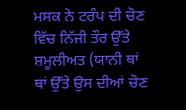ਮਸਕ ਨੇ ਟਰੰਪ ਦੀ ਚੋਣ ਵਿੱਚ ਨਿੱਜੀ ਤੌਰ ਉੱਤੇ ਸ਼ਮੂਲੀਅਤ (ਯਾਨੀ ਥਾਂ ਥਾਂ ਉੱਤੇ ਉਸ ਦੀਆਂ ਚੋਣ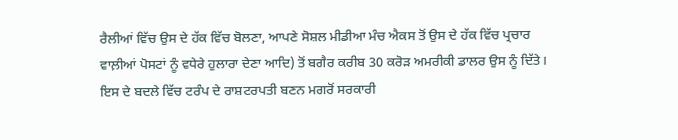ਰੈਲੀਆਂ ਵਿੱਚ ਉਸ ਦੇ ਹੱਕ ਵਿੱਚ ਬੋਲਣਾ, ਆਪਣੇ ਸੋਸ਼ਲ ਮੀਡੀਆ ਮੰਚ ਐਕਸ ਤੋਂ ਉਸ ਦੇ ਹੱਕ ਵਿੱਚ ਪ੍ਰਚਾਰ ਵਾਲ਼ੀਆਂ ਪੋਸਟਾਂ ਨੂੰ ਵਧੇਰੇ ਹੁਲਾਰਾ ਦੇਣਾ ਆਦਿ) ਤੋਂ ਬਗੈਰ ਕਰੀਬ 30 ਕਰੋੜ ਅਮਰੀਕੀ ਡਾਲਰ ਉਸ ਨੂੰ ਦਿੱਤੇ। ਇਸ ਦੇ ਬਦਲੇ ਵਿੱਚ ਟਰੰਪ ਦੇ ਰਾਸ਼ਟਰਪਤੀ ਬਣਨ ਮਗਰੋਂ ਸਰਕਾਰੀ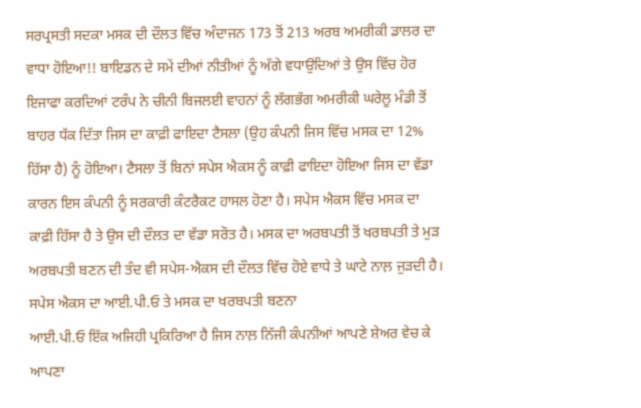ਸਰਪ੍ਰਸਤੀ ਸਦਕਾ ਮਸਕ ਦੀ ਦੌਲਤ ਵਿੱਚ ਅੰਦਾਜਨ 173 ਤੋਂ 213 ਅਰਬ ਅਮਰੀਕੀ ਡਾਲਰ ਦਾ ਵਾਧਾ ਹੋਇਆ!! ਬਾਇਡਨ ਦੇ ਸਮੇਂ ਦੀਆਂ ਨੀਤੀਆਂ ਨੂੰ ਅੱਗੇ ਵਧਾਉਂਦਿਆਂ ਤੇ ਉਸ ਵਿੱਚ ਹੋਰ ਇਜਾਫਾ ਕਰਦਿਆਂ ਟਰੰਪ ਨੇ ਚੀਨੀ ਬਿਜਲਈ ਵਾਹਨਾਂ ਨੂੰ ਲੱਗਭੱਗ ਅਮਰੀਕੀ ਘਰੇਲੂ ਮੰਡੀ ਤੋਂ ਬਾਹਰ ਧੱਕ ਦਿੱਤਾ ਜਿਸ ਦਾ ਕਾਫ਼ੀ ਫਾਇਦਾ ਟੈਸਲਾ (ਉਹ ਕੰਪਨੀ ਜਿਸ ਵਿੱਚ ਮਸਕ ਦਾ 12% ਹਿੱਸਾ ਹੈ) ਨੂੰ ਹੋਇਆ। ਟੈਸਲਾ ਤੋਂ ਬਿਨਾਂ ਸਪੇਸ ਐਕਸ ਨੂੰ ਕਾਫ਼ੀ ਫਾਇਦਾ ਹੋਇਆ ਜਿਸ ਦਾ ਵੱਡਾ ਕਾਰਨ ਇਸ ਕੰਪਨੀ ਨੂੰ ਸਰਕਾਰੀ ਕੰਟਰੈਕਟ ਹਾਸਲ ਹੋਣਾ ਹੈ। ਸਪੇਸ ਐਕਸ ਵਿੱਚ ਮਸਕ ਦਾ ਕਾਫ਼ੀ ਹਿੱਸਾ ਹੈ ਤੇ ਉਸ ਦੀ ਦੌਲਤ ਦਾ ਵੱਡਾ ਸਰੋਤ ਹੈ। ਮਸਕ ਦਾ ਅਰਬਪਤੀ ਤੋਂ ਖਰਬਪਤੀ ਤੇ ਮੁੜ ਅਰਬਪਤੀ ਬਣਨ ਦੀ ਤੰਦ ਵੀ ਸਪੇਸ-ਐਕਸ ਦੀ ਦੌਲਤ ਵਿੱਚ ਹੋਏ ਵਾਧੇ ਤੇ ਘਾਟੇ ਨਾਲ਼ ਜੁੜਦੀ ਹੈ।
ਸਪੇਸ ਐਕਸ ਦਾ ਆਈ.ਪੀ.ਓ ਤੇ ਮਸਕ ਦਾ ਖਰਬਪਤੀ ਬਣਨਾ
ਆਈ.ਪੀ.ਓ ਇੱਕ ਅਜਿਹੀ ਪ੍ਰਕਿਰਿਆ ਹੈ ਜਿਸ ਨਾਲ਼ ਨਿੱਜੀ ਕੰਪਨੀਆਂ ਆਪਣੇ ਸ਼ੇਅਰ ਵੇਚ ਕੇ ਆਪਣਾ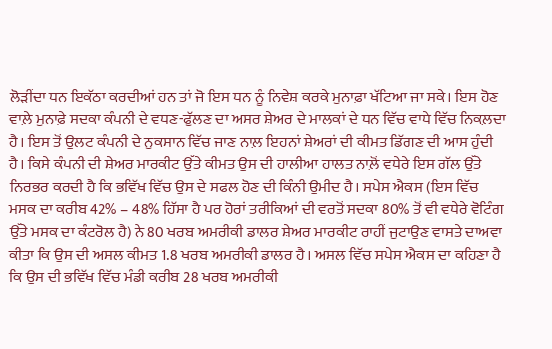ਲੋੜੀਂਦਾ ਧਨ ਇਕੱਠਾ ਕਰਦੀਆਂ ਹਨ ਤਾਂ ਜੋ ਇਸ ਧਨ ਨੂੰ ਨਿਵੇਸ਼ ਕਰਕੇ ਮੁਨਾਫ਼ਾ ਖੱਟਿਆ ਜਾ ਸਕੇ। ਇਸ ਹੋਣ ਵਾਲ਼ੇ ਮੁਨਾਫ਼ੇ ਸਦਕਾ ਕੰਪਨੀ ਦੇ ਵਧਣ-ਫੁੱਲਣ ਦਾ ਅਸਰ ਸ਼ੇਅਰ ਦੇ ਮਾਲਕਾਂ ਦੇ ਧਨ ਵਿੱਚ ਵਾਧੇ ਵਿੱਚ ਨਿਕਲ਼ਦਾ ਹੈ। ਇਸ ਤੋਂ ਉਲਟ ਕੰਪਨੀ ਦੇ ਨੁਕਸਾਨ ਵਿੱਚ ਜਾਣ ਨਾਲ਼ ਇਹਨਾਂ ਸ਼ੇਅਰਾਂ ਦੀ ਕੀਮਤ ਡਿੱਗਣ ਦੀ ਆਸ ਹੁੰਦੀ ਹੈ। ਕਿਸੇ ਕੰਪਨੀ ਦੀ ਸ਼ੇਅਰ ਮਾਰਕੀਟ ਉੱਤੇ ਕੀਮਤ ਉਸ ਦੀ ਹਾਲੀਆ ਹਾਲਤ ਨਾਲ਼ੋਂ ਵਧੇਰੇ ਇਸ ਗੱਲ ਉੱਤੇ ਨਿਰਭਰ ਕਰਦੀ ਹੈ ਕਿ ਭਵਿੱਖ ਵਿੱਚ ਉਸ ਦੇ ਸਫਲ ਹੋਣ ਦੀ ਕਿੰਨੀ ਉਮੀਦ ਹੈ। ਸਪੇਸ ਐਕਸ (ਇਸ ਵਿੱਚ ਮਸਕ ਦਾ ਕਰੀਬ 42% – 48% ਹਿੱਸਾ ਹੈ ਪਰ ਹੋਰਾਂ ਤਰੀਕਿਆਂ ਦੀ ਵਰਤੋਂ ਸਦਕਾ 80% ਤੋਂ ਵੀ ਵਧੇਰੇ ਵੋਟਿੰਗ ਉੱਤੇ ਮਸਕ ਦਾ ਕੰਟਰੋਲ ਹੈ) ਨੇ 80 ਖਰਬ ਅਮਰੀਕੀ ਡਾਲਰ ਸ਼ੇਅਰ ਮਾਰਕੀਟ ਰਾਹੀਂ ਜੁਟਾਉਣ ਵਾਸਤੇ ਦਾਅਵਾ ਕੀਤਾ ਕਿ ਉਸ ਦੀ ਅਸਲ ਕੀਮਤ 1.8 ਖਰਬ ਅਮਰੀਕੀ ਡਾਲਰ ਹੈ। ਅਸਲ ਵਿੱਚ ਸਪੇਸ ਐਕਸ ਦਾ ਕਹਿਣਾ ਹੈ ਕਿ ਉਸ ਦੀ ਭਵਿੱਖ ਵਿੱਚ ਮੰਡੀ ਕਰੀਬ 28 ਖਰਬ ਅਮਰੀਕੀ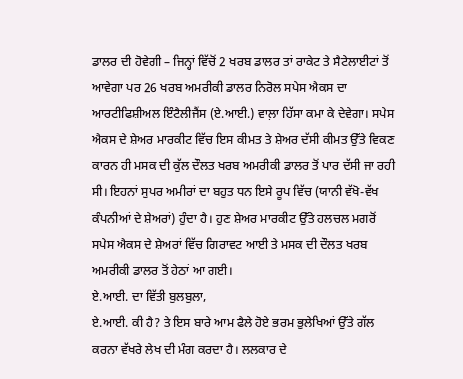ਡਾਲਰ ਦੀ ਹੋਵੇਗੀ – ਜਿਨ੍ਹਾਂ ਵਿੱਚੋਂ 2 ਖਰਬ ਡਾਲਰ ਤਾਂ ਰਾਕੇਟ ਤੇ ਸੈਟੇਲਾਈਟਾਂ ਤੋਂ ਆਵੇਗਾ ਪਰ 26 ਖਰਬ ਅਮਰੀਕੀ ਡਾਲਰ ਨਿਰੋਲ ਸਪੇਸ ਐਕਸ ਦਾ ਆਰਟੀਫਿਸ਼ੀਅਲ ਇੰਟੈਲੀਜੈਂਸ (ਏ.ਆਈ.) ਵਾਲ਼ਾ ਹਿੱਸਾ ਕਮਾ ਕੇ ਦੇਵੇਗਾ। ਸਪੇਸ ਐਕਸ ਦੇ ਸ਼ੇਅਰ ਮਾਰਕੀਟ ਵਿੱਚ ਇਸ ਕੀਮਤ ਤੇ ਸ਼ੇਅਰ ਦੱਸੀ ਕੀਮਤ ਉੱਤੇ ਵਿਕਣ ਕਾਰਨ ਹੀ ਮਸਕ ਦੀ ਕੁੱਲ ਦੌਲਤ ਖਰਬ ਅਮਰੀਕੀ ਡਾਲਰ ਤੋਂ ਪਾਰ ਦੱਸੀ ਜਾ ਰਹੀ ਸੀ। ਇਹਨਾਂ ਸੁਪਰ ਅਮੀਰਾਂ ਦਾ ਬਹੁਤ ਧਨ ਇਸੇ ਰੂਪ ਵਿੱਚ (ਯਾਨੀ ਵੱਖੋ-ਵੱਖ ਕੰਪਨੀਆਂ ਦੇ ਸ਼ੇਅਰਾਂ) ਹੁੰਦਾ ਹੈ। ਹੁਣ ਸ਼ੇਅਰ ਮਾਰਕੀਟ ਉੱਤੇ ਹਲਚਲ ਮਗਰੋਂ ਸਪੇਸ ਐਕਸ ਦੇ ਸ਼ੇਅਰਾਂ ਵਿੱਚ ਗਿਰਾਵਟ ਆਈ ਤੇ ਮਸਕ ਦੀ ਦੌਲਤ ਖਰਬ ਅਮਰੀਕੀ ਡਾਲਰ ਤੋਂ ਹੇਠਾਂ ਆ ਗਈ।
ਏ.ਆਈ. ਦਾ ਵਿੱਤੀ ਬੁਲਬੁਲਾ,
ਏ.ਆਈ. ਕੀ ਹੈ? ਤੇ ਇਸ ਬਾਰੇ ਆਮ ਫੈਲੇ ਹੋਏ ਭਰਮ ਭੁਲੇਖਿਆਂ ਉੱਤੇ ਗੱਲ ਕਰਨਾ ਵੱਖਰੇ ਲੇਖ ਦੀ ਮੰਗ ਕਰਦਾ ਹੈ। ਲਲਕਾਰ ਦੇ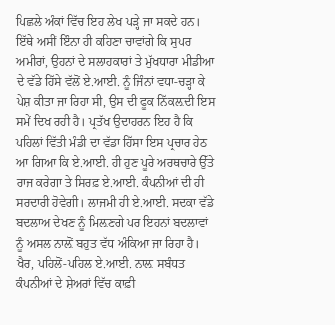ਪਿਛਲੇ ਅੰਕਾਂ ਵਿੱਚ ਇਹ ਲੇਖ ਪੜ੍ਹੇ ਜਾ ਸਕਦੇ ਹਨ। ਇੱਥੇ ਅਸੀਂ ਇੰਨਾ ਹੀ ਕਹਿਣਾ ਚਾਵਾਂਗੇ ਕਿ ਸੁਪਰ ਅਮੀਰਾਂ, ਉਹਨਾਂ ਦੇ ਸਲਾਹਕਾਰਾਂ ਤੇ ਮੁੱਖਧਾਰਾ ਮੀਡੀਆ ਦੇ ਵੱਡੇ ਹਿੱਸੇ ਵੱਲੋਂ ਏ.ਆਈ. ਨੂੰ ਜਿੰਨਾਂ ਵਧਾ-ਚੜ੍ਹਾ ਕੇ ਪੇਸ਼ ਕੀਤਾ ਜਾ ਰਿਹਾ ਸੀ, ਉਸ ਦੀ ਫੂਕ ਨਿੱਕਲ਼ਦੀ ਇਸ ਸਮੇਂ ਦਿਖ ਰਹੀ ਹੈ। ਪ੍ਰਤੱਖ ਉਦਾਹਰਨ ਇਹ ਹੈ ਕਿ ਪਹਿਲਾਂ ਵਿੱਤੀ ਮੰਡੀ ਦਾ ਵੱਡਾ ਹਿੱਸਾ ਇਸ ਪ੍ਰਚਾਰ ਹੇਠ ਆ ਗਿਆ ਕਿ ਏ.ਆਈ. ਹੀ ਹੁਣ ਪੂਰੇ ਅਰਥਚਾਰੇ ਉੱਤੇ ਰਾਜ ਕਰੇਗਾ ਤੇ ਸਿਰਫ਼ ਏ.ਆਈ. ਕੰਪਨੀਆਂ ਦੀ ਹੀ ਸਰਦਾਰੀ ਹੋਵੇਗੀ। ਲਾਜਮੀ ਹੀ ਏ.ਆਈ. ਸਦਕਾ ਵੱਡੇ ਬਦਲਾਅ ਦੇਖਣ ਨੂੰ ਮਿਲ਼ਣਗੇ ਪਰ ਇਹਨਾਂ ਬਦਲਾਵਾਂ ਨੂੰ ਅਸਲ ਨਾਲ਼ੋਂ ਬਹੁਤ ਵੱਧ ਅੰਕਿਆ ਜਾ ਰਿਹਾ ਹੈ। ਖੈਰ, ਪਹਿਲੋਂ-ਪਹਿਲ ਏ.ਆਈ. ਨਾਲ਼ ਸਬੰਧਤ ਕੰਪਨੀਆਂ ਦੇ ਸ਼ੇਅਰਾਂ ਵਿੱਚ ਕਾਫ਼ੀ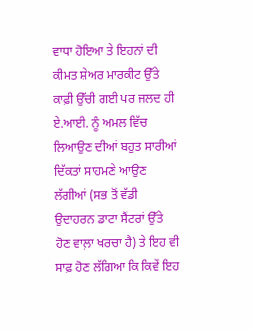ਵਾਧਾ ਹੋਇਆ ਤੇ ਇਹਨਾਂ ਦੀ ਕੀਮਤ ਸ਼ੇਅਰ ਮਾਰਕੀਟ ਉੱਤੇ ਕਾਫ਼ੀ ਉੱਚੀ ਗਈ ਪਰ ਜਲਦ ਹੀ ਏ.ਆਈ. ਨੂੰ ਅਮਲ ਵਿੱਚ ਲਿਆਉਣ ਦੀਆਂ ਬਹੁਤ ਸਾਰੀਆਂ ਦਿੱਕਤਾਂ ਸਾਹਮਣੇ ਆਉਣ ਲੱਗੀਆਂ (ਸਭ ਤੋਂ ਵੱਡੀ ਉਦਾਹਰਨ ਡਾਟਾ ਸੈਂਟਰਾਂ ਉੱਤੇ ਹੋਣ ਵਾਲ਼ਾ ਖਰਚਾ ਹੈ) ਤੇ ਇਹ ਵੀ ਸਾਫ਼ ਹੋਣ ਲੱਗਿਆ ਕਿ ਕਿਵੇਂ ਇਹ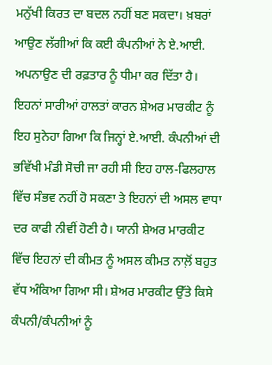ਮਨੁੱਖੀ ਕਿਰਤ ਦਾ ਬਦਲ ਨਹੀਂ ਬਣ ਸਕਦਾ। ਖ਼ਬਰਾਂ ਆਉਣ ਲੱਗੀਆਂ ਕਿ ਕਈ ਕੰਪਨੀਆਂ ਨੇ ਏ.ਆਈ. ਅਪਨਾਉਣ ਦੀ ਰਫ਼ਤਾਰ ਨੂੰ ਧੀਮਾ ਕਰ ਦਿੱਤਾ ਹੈ। ਇਹਨਾਂ ਸਾਰੀਆਂ ਹਾਲਤਾਂ ਕਾਰਨ ਸ਼ੇਅਰ ਮਾਰਕੀਟ ਨੂੰ ਇਹ ਸੁਨੇਹਾ ਗਿਆ ਕਿ ਜਿਨ੍ਹਾਂ ਏ.ਆਈ. ਕੰਪਨੀਆਂ ਦੀ ਭਵਿੱਖੀ ਮੰਡੀ ਸੋਚੀ ਜਾ ਰਹੀ ਸੀ ਇਹ ਹਾਲ-ਫਿਲਹਾਲ ਵਿੱਚ ਸੰਭਵ ਨਹੀਂ ਹੋ ਸਕਣਾ ਤੇ ਇਹਨਾਂ ਦੀ ਅਸਲ ਵਾਧਾ ਦਰ ਕਾਫੀ ਨੀਵੀਂ ਹੋਣੀ ਹੈ। ਯਾਨੀ ਸ਼ੇਅਰ ਮਾਰਕੀਟ ਵਿੱਚ ਇਹਨਾਂ ਦੀ ਕੀਮਤ ਨੂੰ ਅਸਲ ਕੀਮਤ ਨਾਲ਼ੋਂ ਬਹੁਤ ਵੱਧ ਅੰਕਿਆ ਗਿਆ ਸੀ। ਸ਼ੇਅਰ ਮਾਰਕੀਟ ਉੱਤੇ ਕਿਸੇ ਕੰਪਨੀ/ਕੰਪਨੀਆਂ ਨੂੰ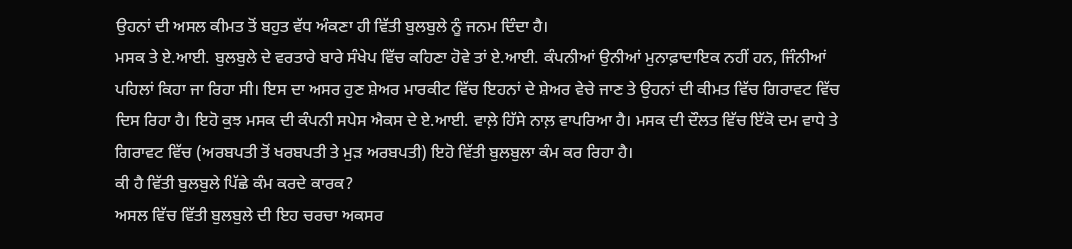ਉਹਨਾਂ ਦੀ ਅਸਲ ਕੀਮਤ ਤੋਂ ਬਹੁਤ ਵੱਧ ਅੰਕਣਾ ਹੀ ਵਿੱਤੀ ਬੁਲਬੁਲੇ ਨੂੰ ਜਨਮ ਦਿੰਦਾ ਹੈ।
ਮਸਕ ਤੇ ਏ.ਆਈ. ਬੁਲਬੁਲੇ ਦੇ ਵਰਤਾਰੇ ਬਾਰੇ ਸੰਖੇਪ ਵਿੱਚ ਕਹਿਣਾ ਹੋਵੇ ਤਾਂ ਏ.ਆਈ. ਕੰਪਨੀਆਂ ਉਨੀਆਂ ਮੁਨਾਫ਼ਾਦਾਇਕ ਨਹੀਂ ਹਨ, ਜਿੰਨੀਆਂ ਪਹਿਲਾਂ ਕਿਹਾ ਜਾ ਰਿਹਾ ਸੀ। ਇਸ ਦਾ ਅਸਰ ਹੁਣ ਸ਼ੇਅਰ ਮਾਰਕੀਟ ਵਿੱਚ ਇਹਨਾਂ ਦੇ ਸ਼ੇਅਰ ਵੇਚੇ ਜਾਣ ਤੇ ਉਹਨਾਂ ਦੀ ਕੀਮਤ ਵਿੱਚ ਗਿਰਾਵਟ ਵਿੱਚ ਦਿਸ ਰਿਹਾ ਹੈ। ਇਹੋ ਕੁਝ ਮਸਕ ਦੀ ਕੰਪਨੀ ਸਪੇਸ ਐਕਸ ਦੇ ਏ.ਆਈ. ਵਾਲ਼ੇ ਹਿੱਸੇ ਨਾਲ਼ ਵਾਪਰਿਆ ਹੈ। ਮਸਕ ਦੀ ਦੌਲਤ ਵਿੱਚ ਇੱਕੋ ਦਮ ਵਾਧੇ ਤੇ ਗਿਰਾਵਟ ਵਿੱਚ (ਅਰਬਪਤੀ ਤੋਂ ਖਰਬਪਤੀ ਤੇ ਮੁੜ ਅਰਬਪਤੀ) ਇਹੋ ਵਿੱਤੀ ਬੁਲਬੁਲਾ ਕੰਮ ਕਰ ਰਿਹਾ ਹੈ।
ਕੀ ਹੈ ਵਿੱਤੀ ਬੁਲਬੁਲੇ ਪਿੱਛੇ ਕੰਮ ਕਰਦੇ ਕਾਰਕ?
ਅਸਲ ਵਿੱਚ ਵਿੱਤੀ ਬੁਲਬੁਲੇ ਦੀ ਇਹ ਚਰਚਾ ਅਕਸਰ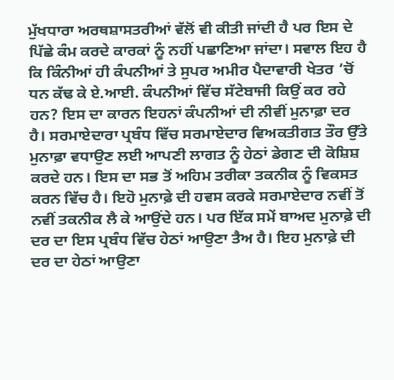ਮੁੱਖਧਾਰਾ ਅਰਥਸ਼ਾਸਤਰੀਆਂ ਵੱਲੋਂ ਵੀ ਕੀਤੀ ਜਾਂਦੀ ਹੈ ਪਰ ਇਸ ਦੇ ਪਿੱਛੇ ਕੰਮ ਕਰਦੇ ਕਾਰਕਾਂ ਨੂੰ ਨਹੀਂ ਪਛਾਣਿਆ ਜਾਂਦਾ। ਸਵਾਲ ਇਹ ਹੈ ਕਿ ਕਿੰਨੀਆਂ ਹੀ ਕੰਪਨੀਆਂ ਤੇ ਸੁਪਰ ਅਮੀਰ ਪੈਦਾਵਾਰੀ ਖੇਤਰ ’ਚੋਂ ਧਨ ਕੱਢ ਕੇ ਏ.ਆਈ. ਕੰਪਨੀਆਂ ਵਿੱਚ ਸੱਟੇਬਾਜੀ ਕਿਉਂ ਕਰ ਰਹੇ ਹਨ? ਇਸ ਦਾ ਕਾਰਨ ਇਹਨਾਂ ਕੰਪਨੀਆਂ ਦੀ ਨੀਵੀਂ ਮੁਨਾਫ਼ਾ ਦਰ ਹੈ। ਸਰਮਾਏਦਾਰਾ ਪ੍ਰਬੰਧ ਵਿੱਚ ਸਰਮਾਏਦਾਰ ਵਿਅਕਤੀਗਤ ਤੌਰ ਉੱਤੇ ਮੁਨਾਫ਼ਾ ਵਧਾਉਣ ਲਈ ਆਪਣੀ ਲਾਗਤ ਨੂੰ ਹੇਠਾਂ ਡੇਗਣ ਦੀ ਕੋਸ਼ਿਸ਼ ਕਰਦੇ ਹਨ। ਇਸ ਦਾ ਸਭ ਤੋਂ ਅਹਿਮ ਤਰੀਕਾ ਤਕਨੀਕ ਨੂੰ ਵਿਕਸਤ ਕਰਨ ਵਿੱਚ ਹੈ। ਇਹੋ ਮੁਨਾਫ਼ੇ ਦੀ ਹਵਸ ਕਰਕੇ ਸਰਮਾਏਦਾਰ ਨਵੀਂ ਤੋਂ ਨਵੀਂ ਤਕਨੀਕ ਲੈ ਕੇ ਆਉਂਦੇ ਹਨ। ਪਰ ਇੱਕ ਸਮੇਂ ਬਾਅਦ ਮੁਨਾਫ਼ੇ ਦੀ ਦਰ ਦਾ ਇਸ ਪ੍ਰਬੰਧ ਵਿੱਚ ਹੇਠਾਂ ਆਉਣਾ ਤੈਅ ਹੈ। ਇਹ ਮੁਨਾਫ਼ੇ ਦੀ ਦਰ ਦਾ ਹੇਠਾਂ ਆਉਣਾ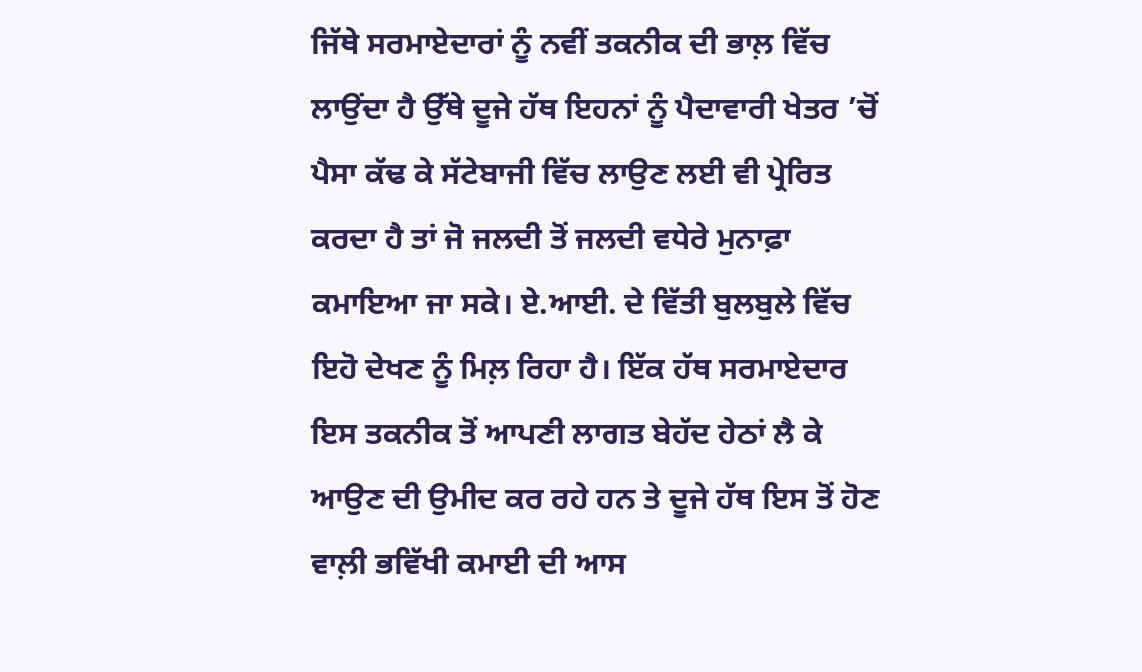ਜਿੱਥੇ ਸਰਮਾਏਦਾਰਾਂ ਨੂੰ ਨਵੀਂ ਤਕਨੀਕ ਦੀ ਭਾਲ਼ ਵਿੱਚ ਲਾਉਂਦਾ ਹੈ ਉੱਥੇ ਦੂਜੇ ਹੱਥ ਇਹਨਾਂ ਨੂੰ ਪੈਦਾਵਾਰੀ ਖੇਤਰ ’ਚੋਂ ਪੈਸਾ ਕੱਢ ਕੇ ਸੱਟੇਬਾਜੀ ਵਿੱਚ ਲਾਉਣ ਲਈ ਵੀ ਪ੍ਰੇਰਿਤ ਕਰਦਾ ਹੈ ਤਾਂ ਜੋ ਜਲਦੀ ਤੋਂ ਜਲਦੀ ਵਧੇਰੇ ਮੁਨਾਫ਼ਾ ਕਮਾਇਆ ਜਾ ਸਕੇ। ਏ.ਆਈ. ਦੇ ਵਿੱਤੀ ਬੁਲਬੁਲੇ ਵਿੱਚ ਇਹੋ ਦੇਖਣ ਨੂੰ ਮਿਲ਼ ਰਿਹਾ ਹੈ। ਇੱਕ ਹੱਥ ਸਰਮਾਏਦਾਰ ਇਸ ਤਕਨੀਕ ਤੋਂ ਆਪਣੀ ਲਾਗਤ ਬੇਹੱਦ ਹੇਠਾਂ ਲੈ ਕੇ ਆਉਣ ਦੀ ਉਮੀਦ ਕਰ ਰਹੇ ਹਨ ਤੇ ਦੂਜੇ ਹੱਥ ਇਸ ਤੋਂ ਹੋਣ ਵਾਲ਼ੀ ਭਵਿੱਖੀ ਕਮਾਈ ਦੀ ਆਸ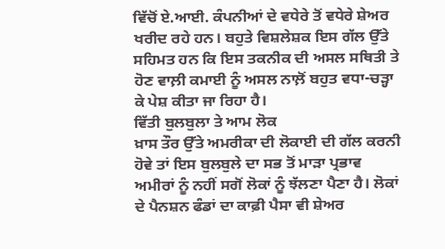ਵਿੱਚੋਂ ਏ.ਆਈ. ਕੰਪਨੀਆਂ ਦੇ ਵਧੇਰੇ ਤੋਂ ਵਧੇਰੇ ਸ਼ੇਅਰ ਖਰੀਦ ਰਹੇ ਹਨ। ਬਹੁਤੇ ਵਿਸ਼ਲੇਸ਼ਕ ਇਸ ਗੱਲ ਉੱਤੇ ਸਹਿਮਤ ਹਨ ਕਿ ਇਸ ਤਕਨੀਕ ਦੀ ਅਸਲ ਸਥਿਤੀ ਤੇ ਹੋਣ ਵਾਲ਼ੀ ਕਮਾਈ ਨੂੰ ਅਸਲ ਨਾਲ਼ੋਂ ਬਹੁਤ ਵਧਾ-ਚੜ੍ਹਾ ਕੇ ਪੇਸ਼ ਕੀਤਾ ਜਾ ਰਿਹਾ ਹੈ।
ਵਿੱਤੀ ਬੁਲਬੁਲਾ ਤੇ ਆਮ ਲੋਕ
ਖ਼ਾਸ ਤੌਰ ਉੱਤੇ ਅਮਰੀਕਾ ਦੀ ਲੋਕਾਈ ਦੀ ਗੱਲ ਕਰਨੀ ਹੋਵੇ ਤਾਂ ਇਸ ਬੁਲਬੁਲੇ ਦਾ ਸਭ ਤੋਂ ਮਾੜਾ ਪ੍ਰਭਾਵ ਅਮੀਰਾਂ ਨੂੰ ਨਹੀਂ ਸਗੋਂ ਲੋਕਾਂ ਨੂੰ ਝੱਲਣਾ ਪੈਣਾ ਹੈ। ਲੋਕਾਂ ਦੇ ਪੈਨਸ਼ਨ ਫੰਡਾਂ ਦਾ ਕਾਫ਼ੀ ਪੈਸਾ ਵੀ ਸ਼ੇਅਰ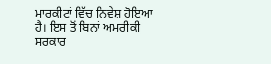ਮਾਰਕੀਟਾਂ ਵਿੱਚ ਨਿਵੇਸ਼ ਹੋਇਆ ਹੈ। ਇਸ ਤੋਂ ਬਿਨਾਂ ਅਮਰੀਕੀ ਸਰਕਾਰ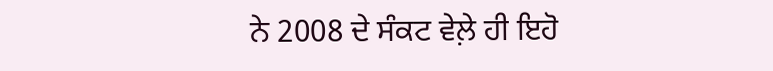ਨੇ 2008 ਦੇ ਸੰਕਟ ਵੇਲ਼ੇ ਹੀ ਇਹੋ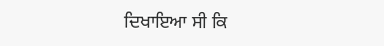ਦਿਖਾਇਆ ਸੀ ਕਿ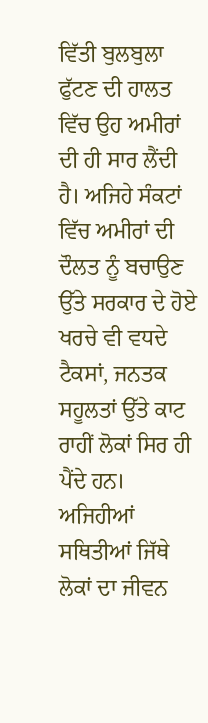ਵਿੱਤੀ ਬੁਲਬੁਲਾ ਫੁੱਟਣ ਦੀ ਹਾਲਤ ਵਿੱਚ ਉਹ ਅਮੀਰਾਂ ਦੀ ਹੀ ਸਾਰ ਲੈਂਦੀ ਹੈ। ਅਜਿਹੇ ਸੰਕਟਾਂ ਵਿੱਚ ਅਮੀਰਾਂ ਦੀ ਦੌਲਤ ਨੂੰ ਬਚਾਉਣ ਉੱਤੇ ਸਰਕਾਰ ਦੇ ਹੋਏ ਖਰਚੇ ਵੀ ਵਧਦੇ ਟੈਕਸਾਂ, ਜਨਤਕ ਸਹੂਲਤਾਂ ਉੱਤੇ ਕਾਟ ਰਾਹੀਂ ਲੋਕਾਂ ਸਿਰ ਹੀ ਪੈਂਦੇ ਹਨ। ਅਜਿਹੀਆਂ ਸਥਿਤੀਆਂ ਜਿੱਥੇ ਲੋਕਾਂ ਦਾ ਜੀਵਨ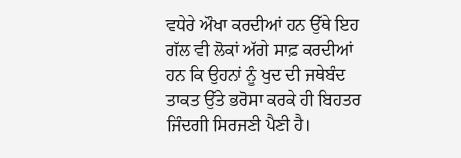ਵਧੇਰੇ ਔਖਾ ਕਰਦੀਆਂ ਹਨ ਉੱਥੇ ਇਹ ਗੱਲ ਵੀ ਲੋਕਾਂ ਅੱਗੇ ਸਾਫ਼ ਕਰਦੀਆਂ ਹਨ ਕਿ ਉਹਨਾਂ ਨੂੰ ਖੁਦ ਦੀ ਜਥੇਬੰਦ ਤਾਕਤ ਉੱਤੇ ਭਰੋਸਾ ਕਰਕੇ ਹੀ ਬਿਹਤਰ ਜਿੰਦਗੀ ਸਿਰਜਣੀ ਪੈਣੀ ਹੈ।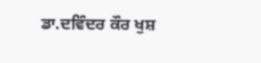ਡਾ.ਦਵਿੰਦਰ ਕੌਰ ਖੁਸ਼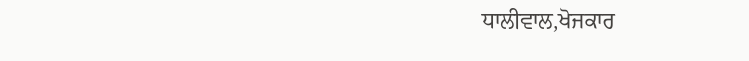ਧਾਲੀਵਾਲ,ਖੋਜਕਾਰ